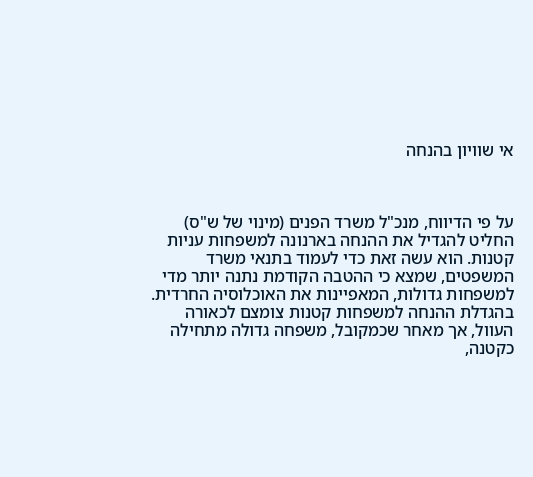אי שוויון בהנחה



על פי הדיווח, מנכ"ל משרד הפנים (מינוי של ש"ס) החליט להגדיל את ההנחה בארנונה למשפחות עניות קטנות. הוא עשה זאת כדי לעמוד בתנאי משרד המשפטים, שמצא כי ההטבה הקודמת נתנה יותר מדי למשפחות גדולות, המאפיינות את האוכלוסיה החרדית. בהגדלת ההנחה למשפחות קטנות צומצם לכאורה העוול, אך מאחר שכמקובל, משפחה גדולה מתחילה כקטנה,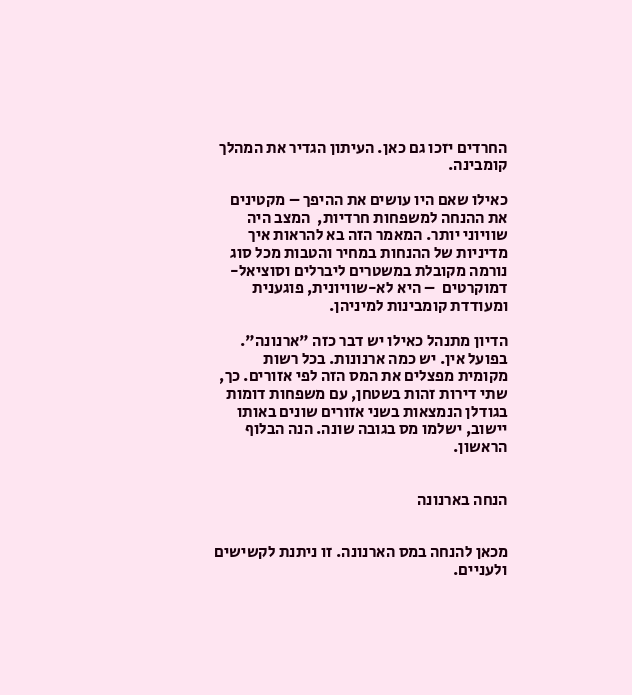החרדים יזכו גם כאן. העיתון הגדיר את המהלך קומבינה.

כאילו שאם היו עושים את ההיפך – מקטינים את ההנחה למשפחות חרדיות,  המצב היה שוויוני יותר. המאמר הזה בא להראות איך מדיניות של ההנחות במחיר והטבות מכל סוג נורמה מקובלת במשטרים ליברלים וסוציאל-דמוקרטים  – היא לא-שוויונית, פוגענית ומעודדת קומבינות למיניהן.

הדיון מתנהל כאילו יש דבר כזה "ארנונה". בפועל אין. יש כמה ארנונות. בכל רשות מקומית מפצלים את המס הזה לפי אזורים. כך, שתי דירות זהות בשטחן, עם משפחות דומות בגודלן הנמצאות בשני אזורים שונים באותו יישוב, ישלמו מס בגובה שונה. הנה הבלוף הראשון.


הנחה בארנונה


מכאן להנחה במס הארנונה. זו ניתנת לקשישים ולעניים.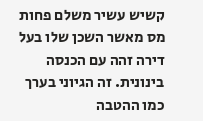קשיש עשיר משלם פחות מס מאשר השכן שלו בעל דירה זהה עם הכנסה בינונית. זה הגיוני בערך כמו ההטבה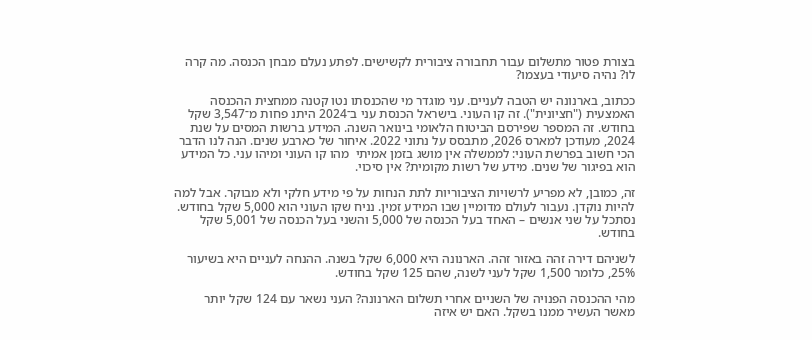בצורת פטור מתשלום עבור תחבורה ציבורית לקשישים. לפתע נעלם מבחן הכנסה. מה קרה לו? נהיה סיעודי בעצמו?

ככתוב, בארנונה יש הטבה לעניים. עני מוגדר מי שהכנסתו נטו קטנה ממחצית ההכנסה האמצעית ("חציונית"). זה קו העוני. בישראל הכנסת עני ב־2024 היתנ פחות מ־3,547 שקל בחודש. זה המספר שפירסם הביטוח הלאומי בינואר השנה. המידע ברשות המסים על שנת 2024, מעודכן למארס 2026, מתבסס על נתוני 2022. איחור של כארבע שנים. הנה לנו הדבר הכי חשוב בפרשת העוני: לממשלה אין מושג בזמן אמיתי  מהו קו העוני ומיהו עני. כל המידע הוא בפיגור של שנים. מידע של רשות מקומית? אין סיכוי.

זה, כמובן, לא מפריע לרשויות הציבוריות לתת הנחות על פי מידע חלקי ולא מבוקר. אבל למה להיות נוקדן. נעבור לעולם מדומיין שבו המידע זמין. נניח שקו העוני הוא 5,000 שקל בחודש. נסתכל על שני אנשים – האחד בעל הכנסה של 5,000 והשני בעל הכנסה של 5,001 שקל בחודש.

לשניהם דירה זהה באזור זהה. הארנונה היא 6,000 שקל בשנה. ההנחה לעניים היא בשיעור 25%, כלומר 1,500 שקל לעני לשנה, שהם 125 שקל בחודש.

מהי ההכנסה הפנויה של השניים אחרי תשלום הארנונה? העני נשאר עם 124 שקל יותר מאשר העשיר ממנו בשקל. האם יש איזה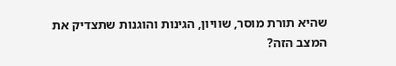שהיא תורת מוסר, שוויון, הגינות והוגנות שתצדיק את המצב הזה?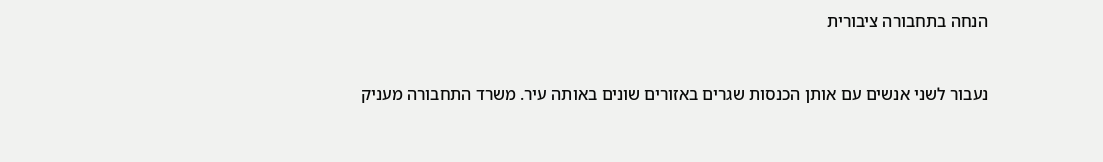הנחה בתחבורה ציבורית


נעבור לשני אנשים עם אותן הכנסות שגרים באזורים שונים באותה עיר. משרד התחבורה מעניק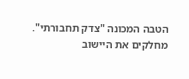הטבה המכונה "צדק תחבורתי". מחלקים את היישוב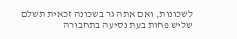לשכונות, ואם אתה גר בשכונה זכאית תשלם שליש פחות בעת נסיעה בתחבורה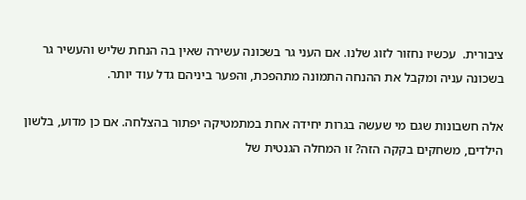ציבורית.  עכשיו נחזור לזוג שלנו. אם העני גר בשכונה עשירה שאין בה הנחת שליש והעשיר גר בשכונה עניה ומקבל את ההנחה התמונה מתהפכת, והפער ביניהם גדל עוד יותר.

אלה חשבונות שגם מי שעשה בגרות יחידה אחת במתמטיקה יפתור בהצלחה. אם כן מדוע, בלשון הילדים, משחקים בקקה הזה? זו המחלה הגנטית של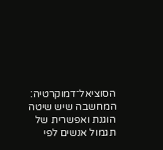הסוציאל־דמוקרטיה: המחשבה שיש שיטה הוגנת ואפשרית של תגמול אנשים לפי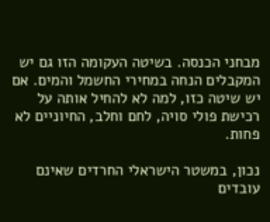מבחני הכנסה. בשיטה העקומה הזו גם יש המקבלים הנחה במחירי החשמל והמים. אם יש שיטה כזו, למה לא להחיל אותה על רכישת פולי סויה, לחם וחלב, החיוניים לא פחות.

נכון, במשטר הישראלי החרדים שאינם עובדים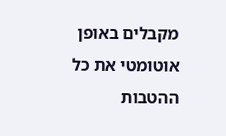מקבלים באופן אוטומטי את כל ההטבות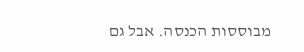מבוססות הכנסה. אבל גם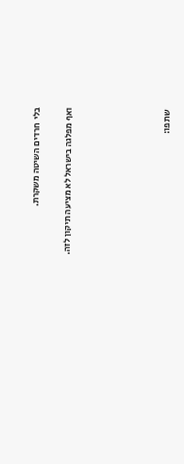בלי  חרדים השיטה משקרת.

ואף מפלגה בישראל לא מציעה תיקון לזה.





שתפו: